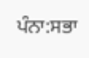ਪੰਨਾ:ਸਭਾ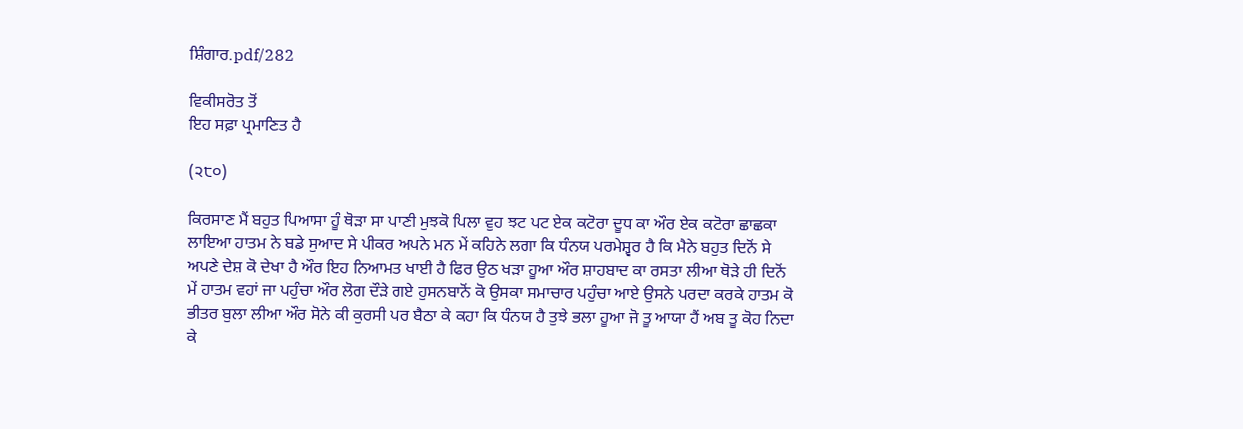ਸ਼ਿੰਗਾਰ.pdf/282

ਵਿਕੀਸਰੋਤ ਤੋਂ
ਇਹ ਸਫ਼ਾ ਪ੍ਰਮਾਣਿਤ ਹੈ

(੨੮੦)

ਕਿਰਸਾਣ ਮੈਂ ਬਹੁਤ ਪਿਆਸਾ ਹੂੰ ਥੋੜਾ ਸਾ ਪਾਣੀ ਮੁਝਕੋ ਪਿਲਾ ਵੁਹ ਝਟ ਪਟ ਏਕ ਕਟੋਰਾ ਦੂਧ ਕਾ ਔਰ ਏਕ ਕਟੋਰਾ ਛਾਛਕਾ ਲਾਇਆ ਹਾਤਮ ਨੇ ਬਡੇ ਸੁਆਦ ਸੇ ਪੀਕਰ ਅਪਨੇ ਮਨ ਮੇਂ ਕਹਿਨੇ ਲਗਾ ਕਿ ਧੰਨਯ ਪਰਮੇਸ਼੍ਵਰ ਹੈ ਕਿ ਮੈਨੇ ਬਹੁਤ ਦਿਨੋਂ ਸੇ ਅਪਣੇ ਦੇਸ਼ ਕੋ ਦੇਖਾ ਹੈ ਔਰ ਇਹ ਨਿਆਮਤ ਖਾਈ ਹੈ ਫਿਰ ਉਠ ਖੜਾ ਹੂਆ ਔਰ ਸ਼ਾਹਬਾਦ ਕਾ ਰਸਤਾ ਲੀਆ ਥੋੜੇ ਹੀ ਦਿਨੋਂ ਮੇਂ ਹਾਤਮ ਵਹਾਂ ਜਾ ਪਹੁੰਚਾ ਔਰ ਲੋਗ ਦੌੜੇ ਗਏ ਹੁਸਨਬਾਨੋਂ ਕੋ ਉਸਕਾ ਸਮਾਚਾਰ ਪਹੁੰਚਾ ਆਏ ਉਸਨੇ ਪਰਦਾ ਕਰਕੇ ਹਾਤਮ ਕੋ ਭੀਤਰ ਬੁਲਾ ਲੀਆ ਔਰ ਸੋਨੇ ਕੀ ਕੁਰਸੀ ਪਰ ਬੈਠਾ ਕੇ ਕਹਾ ਕਿ ਧੰਨਯ ਹੈ ਤੁਝੇ ਭਲਾ ਹੂਆ ਜੋ ਤੂ ਆਯਾ ਹੈਂ ਅਬ ਤੂ ਕੋਹ ਨਿਦਾ ਕੇ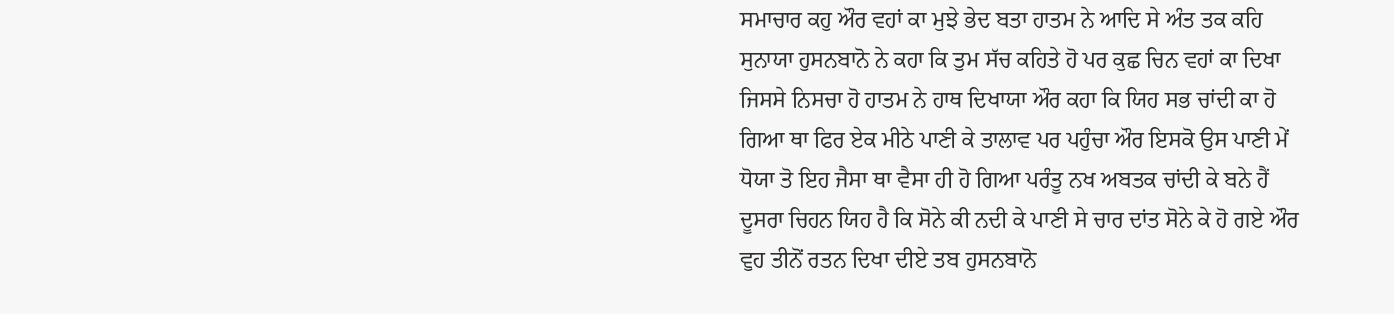ਸਮਾਚਾਰ ਕਹੁ ਔਰ ਵਹਾਂ ਕਾ ਮੁਝੇ ਭੇਦ ਬਤਾ ਹਾਤਮ ਨੇ ਆਦਿ ਸੇ ਅੰਤ ਤਕ ਕਹਿ ਸੁਨਾਯਾ ਹੁਸਨਬਾਨੋ ਨੇ ਕਹਾ ਕਿ ਤੁਮ ਸੱਚ ਕਹਿਤੇ ਹੋ ਪਰ ਕੁਛ ਚਿਨ ਵਹਾਂ ਕਾ ਦਿਖਾ ਜਿਸਸੇ ਨਿਸਚਾ ਹੋ ਹਾਤਮ ਨੇ ਹਾਥ ਦਿਖਾਯਾ ਔਰ ਕਹਾ ਕਿ ਯਿਹ ਸਭ ਚਾਂਦੀ ਕਾ ਹੋ ਗਿਆ ਥਾ ਫਿਰ ਏਕ ਮੀਠੇ ਪਾਣੀ ਕੇ ਤਾਲਾਵ ਪਰ ਪਹੁੰਚਾ ਔਰ ਇਸਕੋ ਉਸ ਪਾਣੀ ਮੇਂ ਧੋਯਾ ਤੋ ਇਹ ਜੈਸਾ ਥਾ ਵੈਸਾ ਹੀ ਹੋ ਗਿਆ ਪਰੰਤੂ ਨਖ ਅਬਤਕ ਚਾਂਦੀ ਕੇ ਬਨੇ ਹੈਂ ਦੂਸਰਾ ਚਿਹਨ ਯਿਹ ਹੈ ਕਿ ਸੋਨੇ ਕੀ ਨਦੀ ਕੇ ਪਾਣੀ ਸੇ ਚਾਰ ਦਾਂਤ ਸੋਨੇ ਕੇ ਹੋ ਗਏ ਔਰ ਵੁਹ ਤੀਨੋਂ ਰਤਨ ਦਿਖਾ ਦੀਏ ਤਬ ਹੁਸਨਬਾਨੋ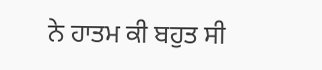ਨੇ ਹਾਤਮ ਕੀ ਬਹੁਤ ਸੀ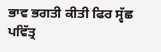ਭਾਵ ਭਗਤੀ ਕੀਤੀ ਫਿਰ ਸ੍ਵੱਛ ਪਵਿੱਤ੍ਰ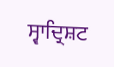ਸ੍ਵਾਦ੍ਰਿਸ਼ਟ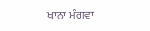ਖਾਨਾ ਮੰਗਵਾ